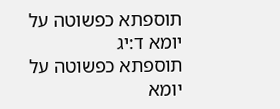תוספתא כפשוטה על יומא ד:יג
תוספתא כפשוטה על יומא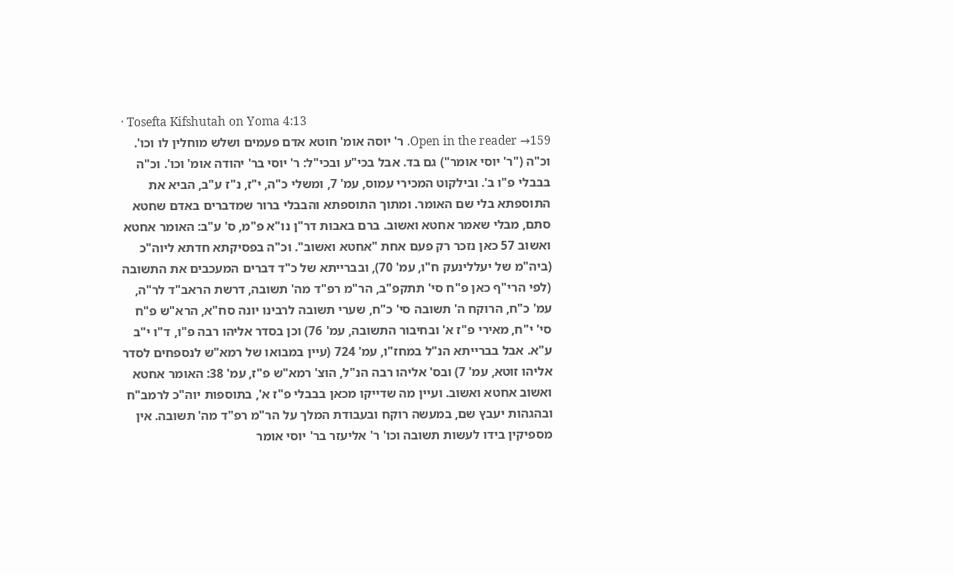· Tosefta Kifshutah on Yoma 4:13
Open in the reader →159. ר' יוסה אומ' חוטא אדם פעמים ושלש מוחלין לו וכו'. וכ"ה ("ר' יוסי אומר") גם בד. אבל בכי"ע ובכי"ל: ר' יוסי בר' יהודה אומ' וכו'. וכ"ה בבבלי פ"ו ב'. ובילקוט המכירי עמוס, עמ' 7, ומשלי כ"ה, י"ז, נ"ז ע"ב, הביא את התוספתא בלי שם האומר. ומתוך התוספתא והבבלי ברור שמדברים באדם שחטא סתם, מבלי שאמר אחטא ואשוב. ברם באבות דר"ן נו"א פ"מ, ס' ע"ב: האומר אחטא ואשוב 57 כאן נזכר רק פעם אחת "אחטא ואשוב". וכ"ה בפסיקתא חדתא ליוה"כ (ביה"מ של יעללינעק ח"ו, עמ' 70), ובברייתא של כ"ד דברים המעכבים את התשובה (לפי הרי"ף כאן פ"ח סי' תתקפ"ב, הר"מ רפ"ד מה' תשובה, דרשת הראב"ד לר"ה, עמ' כ"ח, הרוקח ה' תשובה סי' כ"ח, שערי תשובה לרבינו יונה סח"א, הרא"ש פ"ח סי' י"ח, מאירי פ"ז א' ובחיבור התשובה, עמ' 76) וכן בסדר אליהו רבה פ"ו, ד"ו י"ב ע"א. אבל בברייתא הנ"ל במחז"ו, עמ' 724 (עיין במבואו של רמא"ש לנספחים לסדר אליהו זוטא, עמ' 7) ובס' אליהו רבה הנ"ל, הוצ' רמא"ש פ"ז, עמ' 38: האומר אחטא ואשוב אחטא ואשוב. ועיין מה שדייקו מכאן בבבלי פ"ז א', בתוספות יוה"כ לרמב"ח ובהגהות יעבץ שם, במעשה רוקח ובעבודת המלך על הר"מ רפ"ד מה' תשובה. אין מספיקין בידו לעשות תשובה וכו' ר' אליעזר בר' יוסי אומר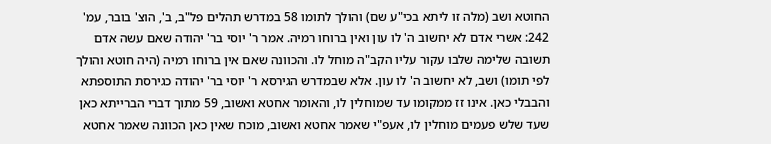החוטא ושב (מלה זו ליתא בכי"ע שם) והולך לתומו 58 במדרש תהלים פל"ב, ב', הוצ' בובר, עמ' 242: אשרי אדם לא יחשוב ה' לו עון ואין ברוחו רמיה. אמר ר' יוסי בר' יהודה שאם עשה אדם תשובה שלימה שלבו עקור עליו הקב"ה מוחל לו. והכוונה שאם אין ברוחו רמיה (היה חוטא והולך לפי תומו) ושב, לא יחשוב ה' לו עון. אלא שבמדרש הגירסא ר' יוסי בר' יהודה כגירסת התוספתא והבבלי כאן. אינו זז ממקומו עד שמוחלין לו, והאומר אחטא ואשוב, 59 מתוך דברי הברייתא כאן שעד שלש פעמים מוחלין לו, אעפ"י שאמר אחטא ואשוב, מוכח שאין כאן הכוונה שאמר אחטא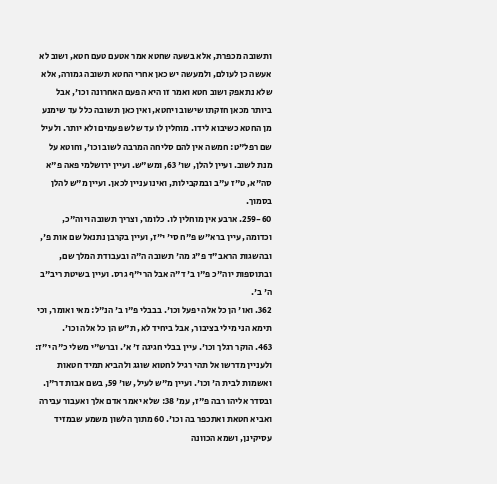ותשובה מכפרת, אלא בשעה שחטא אמר אטעם טעם חטא, ושוב לא אעשה כן לעולם, ולמעשה יש כאן אחרי החטא תשובה גמורה, אלא שלא נתאפק ושוב חטא ואמר זו היא הפעם האחרונה וכו', אבל ביותר מכאן חזקתו שישוב ויחטא, ואין כאן תשובה כלל עד שימנע מן החטא כשיבוא לידו. מוחלין לו עד שלש פעמים ולא יותר. ולעיל שם רפל"ט: חמשה אין להם סליחה המרבה לשוב וכו', וחוטא על מנת לשוב. ועיין להלן, שו' 63, ומש"ש. ועיין ירושלמי פאה פ"א סה"א, ט"ז ע"ב ובמקבילות, ואינו עניין לכאן. ועיין מ"ש להלן בסמוך.
259-60. ארבע אין מוחלין לו. כלומר, וצריך תשובה ויוה"כ, וכדומה, עיין ברא"ש פ"ח סי' י"ז, ועיין בקרבן נתנאל שם אות פ', ובהשגות הראב"ד פ"ג מה' תשובה ה"ה ובעבודת המלך שם, ובתוספות יוה"כ פ"ו ב' ד"ה אבל הרי"ף גרס. ועיין בשיטת ריב"ב ה' ב'.
362. ואו' הן כל אלה יפעל וכו'. בבבלי פ"ו ב' הנ"ל: מאי ואומר, וכי תימא הני מילי בציבור, אבל ביחיד לא, ת"ש הן כל אלה וכו'.
463. הוקר רגלך וכו'. עיין בבלי חגיגה ז' א'. וברש"י משלי כ"ה י"ז: ולעניין מדרשו אל תהי רגיל לחטוא שוגג ולהביא תמיד חטאות ואשמות לבית ה' וכו'. ועיין מ"ש לעיל, שו' 59, בשם אבות דר"ן. ובסדר אליהו רבה פ"ז, עמ' 38: שלא יאמר אדם אלך ואעבור עבירה ואביא חטאת ואתכפר בה וכו'. 60 מתוך הלשון משמע שבמזיד עסיקינן, ושמא הכוונה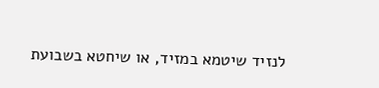לנזיד שיטמא במזיד, או שיחטא בשבועת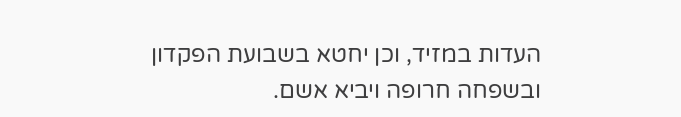העדות במזיד, וכן יחטא בשבועת הפקדון ובשפחה חרופה ויביא אשם.